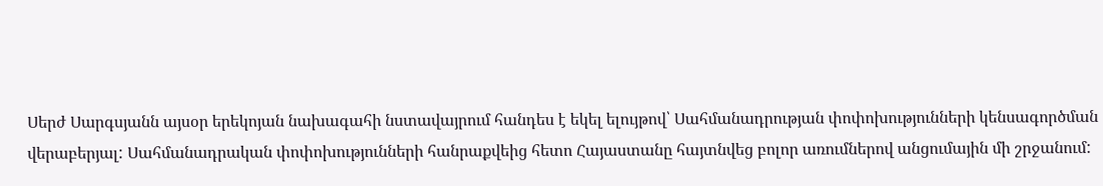Սերժ Սարգսյանն այսօր երեկոյան նախագահի նստավայրում հանդես է եկել ելույթով՝ Սահմանադրության փոփոխությունների կենսագործման վերաբերյալ: Սահմանադրական փոփոխությունների հանրաքվեից հետո Հայաստանը հայտնվեց բոլոր առումներով անցումային մի շրջանում: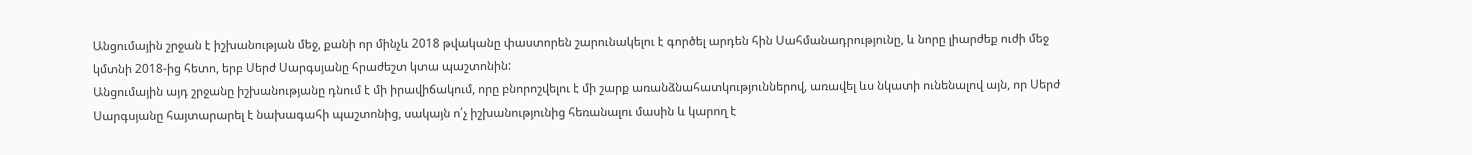Անցումային շրջան է իշխանության մեջ, քանի որ մինչև 2018 թվականը փաստորեն շարունակելու է գործել արդեն հին Սահմանադրությունը, և նորը լիարժեք ուժի մեջ կմտնի 2018-ից հետո, երբ Սերժ Սարգսյանը հրաժեշտ կտա պաշտոնին:
Անցումային այդ շրջանը իշխանությանը դնում է մի իրավիճակում, որը բնորոշվելու է մի շարք առանձնահատկություններով, առավել ևս նկատի ունենալով այն, որ Սերժ Սարգսյանը հայտարարել է նախագահի պաշտոնից, սակայն ո՛չ իշխանությունից հեռանալու մասին և կարող է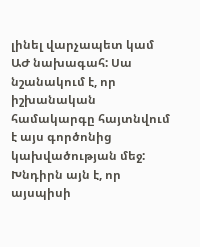լինել վարչապետ կամ ԱԺ նախագահ: Սա նշանակում է, որ իշխանական համակարգը հայտնվում է այս գործոնից կախվածության մեջ:
Խնդիրն այն է, որ այսպիսի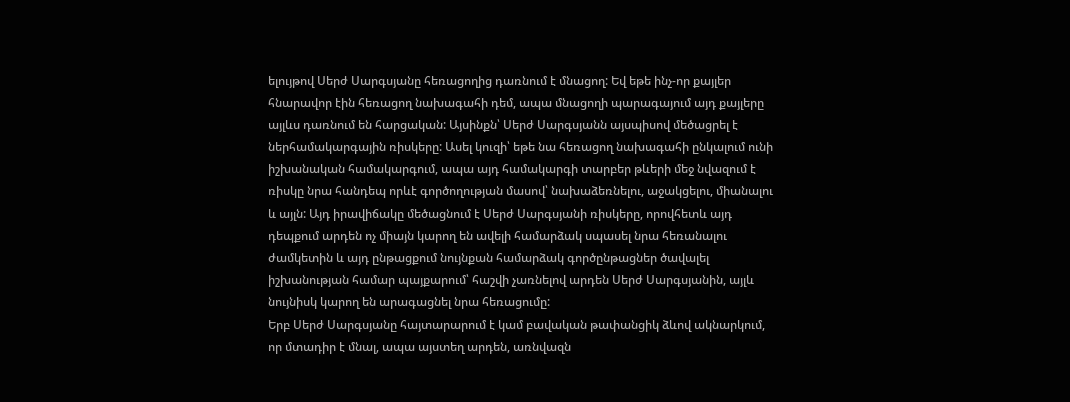ելույթով Սերժ Սարգսյանը հեռացողից դառնում է մնացող: Եվ եթե ինչ-որ քայլեր հնարավոր էին հեռացող նախագահի դեմ, ապա մնացողի պարագայում այդ քայլերը այլևս դառնում են հարցական: Այսինքն՝ Սերժ Սարգսյանն այսպիսով մեծացրել է ներհամակարգային ռիսկերը: Ասել կուզի՝ եթե նա հեռացող նախագահի ընկալում ունի իշխանական համակարգում, ապա այդ համակարգի տարբեր թևերի մեջ նվազում է ռիսկը նրա հանդեպ որևէ գործողության մասով՝ նախաձեռնելու, աջակցելու, միանալու և այլն: Այդ իրավիճակը մեծացնում է Սերժ Սարգսյանի ռիսկերը, որովհետև այդ դեպքում արդեն ոչ միայն կարող են ավելի համարձակ սպասել նրա հեռանալու ժամկետին և այդ ընթացքում նույնքան համարձակ գործընթացներ ծավալել իշխանության համար պայքարում՝ հաշվի չառնելով արդեն Սերժ Սարգսյանին, այլև նույնիսկ կարող են արագացնել նրա հեռացումը:
Երբ Սերժ Սարգսյանը հայտարարում է կամ բավական թափանցիկ ձևով ակնարկում, որ մտադիր է մնալ, ապա այստեղ արդեն, առնվազն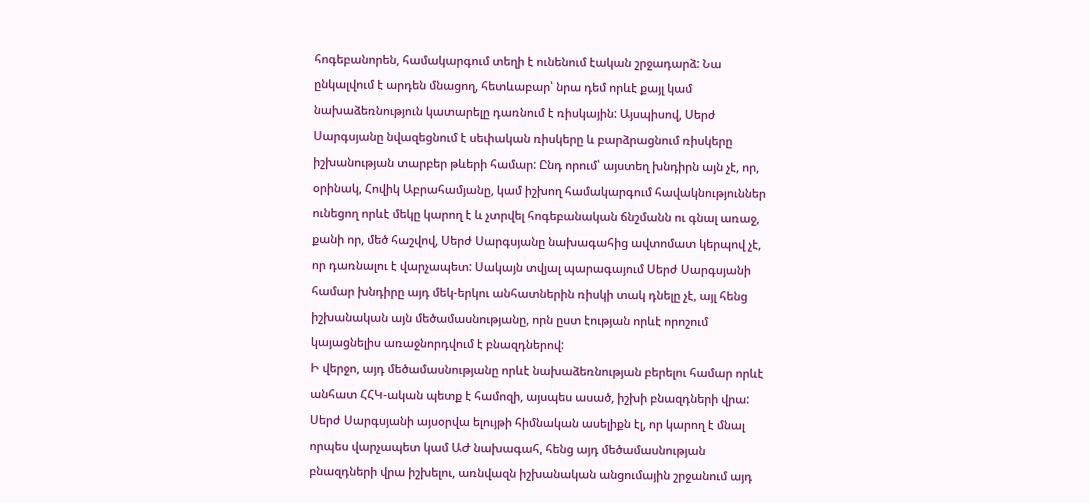հոգեբանորեն, համակարգում տեղի է ունենում էական շրջադարձ: Նա ընկալվում է արդեն մնացող, հետևաբար՝ նրա դեմ որևէ քայլ կամ նախաձեռնություն կատարելը դառնում է ռիսկային: Այսպիսով, Սերժ Սարգսյանը նվազեցնում է սեփական ռիսկերը և բարձրացնում ռիսկերը իշխանության տարբեր թևերի համար: Ընդ որում՝ այստեղ խնդիրն այն չէ, որ, օրինակ, Հովիկ Աբրահամյանը, կամ իշխող համակարգում հավակնություններ ունեցող որևէ մեկը կարող է և չտրվել հոգեբանական ճնշմանն ու գնալ առաջ, քանի որ, մեծ հաշվով, Սերժ Սարգսյանը նախագահից ավտոմատ կերպով չէ, որ դառնալու է վարչապետ: Սակայն տվյալ պարագայում Սերժ Սարգսյանի համար խնդիրը այդ մեկ-երկու անհատներին ռիսկի տակ դնելը չէ, այլ հենց իշխանական այն մեծամասնությանը, որն ըստ էության որևէ որոշում կայացնելիս առաջնորդվում է բնազդներով:
Ի վերջո, այդ մեծամասնությանը որևէ նախաձեռնության բերելու համար որևէ անհատ ՀՀԿ-ական պետք է համոզի, այսպես ասած, իշխի բնազդների վրա: Սերժ Սարգսյանի այսօրվա ելույթի հիմնական ասելիքն էլ, որ կարող է մնալ որպես վարչապետ կամ ԱԺ նախագահ, հենց այդ մեծամասնության բնազդների վրա իշխելու, առնվազն իշխանական անցումային շրջանում այդ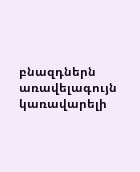բնազդներն առավելագույն կառավարելի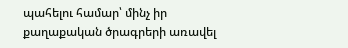պահելու համար՝ մինչ իր քաղաքական ծրագրերի առավել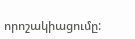որոշակիացումը: